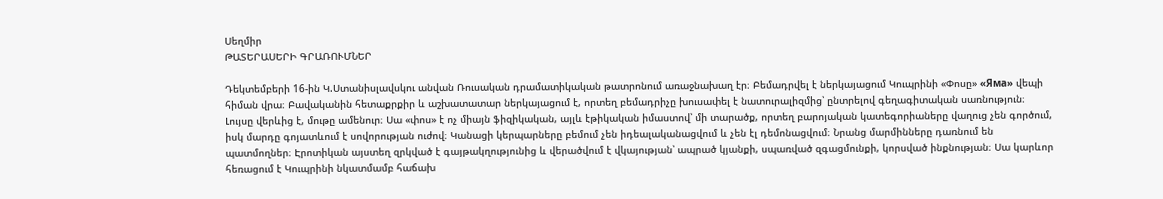Սեղմիր
ԹԱՏԵՐԱՍԵՐԻ ԳՐԱՌՈՒՄՆԵՐ

Դեկտեմբերի 16-ին Կ.Ստանիսլավսկու անվան Ռուսական դրամատիկական թատրոնում առաջնախաղ էր։ Բեմադրվել է ներկայացում Կուպրինի «Փոսը» «Яма» վեպի հիման վրա։ Բավականին հետաքրքիր և աշխատատար ներկայացում է, որտեղ բեմադրիչը խուսափել է նատուրալիզմից՝ ընտրելով գեղագիտական սառնություն։ Լույսը վերևից է, մութը ամենուր։ Սա «փոս» է ոչ միայն ֆիզիկական, այլև էթիկական իմաստով՝ մի տարածք, որտեղ բարոյական կատեգորիաները վաղուց չեն գործում, իսկ մարդը գոյատևում է սովորության ուժով։ Կանացի կերպարները բեմում չեն իդեալականացվում և չեն էլ դեմոնացվում։ Նրանց մարմինները դառնում են պատմողներ։ Էրոտիկան այստեղ զրկված է գայթակղությունից և վերածվում է վկայության՝ ապրած կյանքի, սպառված զգացմունքի, կորսված ինքնության։ Սա կարևոր հեռացում է Կուպրինի նկատմամբ հաճախ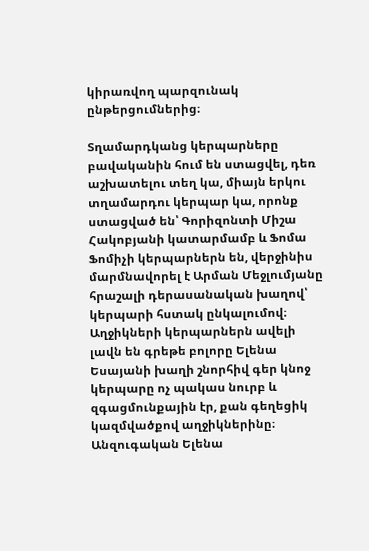կիրառվող պարզունակ ընթերցումներից։

Տղամարդկանց կերպարները բավականին հում են ստացվել, դեռ աշխատելու տեղ կա, միայն երկու տղամարդու կերպար կա, որոնք ստացված են՝ Գորիզոնտի Միշա Հակոբյանի կատարմամբ և Ֆոմա Ֆոմիչի կերպարներն են, վերջինիս մարմնավորել է Արման Մեջլումյանը հրաշալի դերասանական խաղով՝ կերպարի հստակ ընկալումով։ Աղջիկների կերպարներն ավելի լավն են գրեթե բոլորը Ելենա Եսայանի խաղի շնորհիվ գեր կնոջ կերպարը ոչ պակաս նուրբ և զգացմունքային էր, քան գեղեցիկ կազմվածքով աղջիկներինը։ Անզուգական Ելենա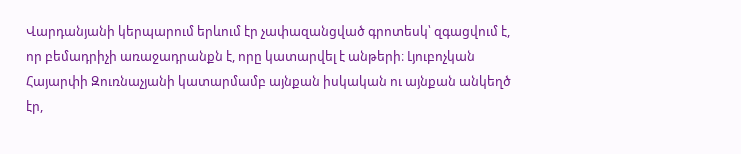Վարդանյանի կերպարում երևում էր չափազանցված գրոտեսկ՝ զգացվում է, որ բեմադրիչի առաջադրանքն է, որը կատարվել է անթերի։ Լյուբոչկան Հայարփի Զուռնաչյանի կատարմամբ այնքան իսկական ու այնքան անկեղծ էր,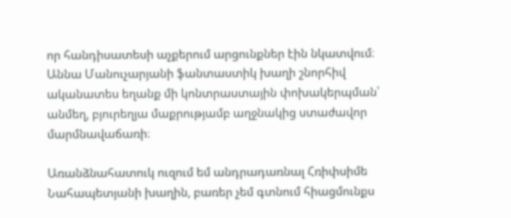որ հանդիսատեսի աչքերում արցունքներ էին նկատվում։ Աննա Մանուչարյանի ֆանտաստիկ խաղի շնորհիվ ականատես եղանք մի կոնտրաստային փոխակերպման՝ անմեղ, բյուրեղյա մաքրությամբ աղջնակից ստաժավոր մարմնավաճառի։

Առանձնահատուկ ուզում եմ անդրադառնալ Հռիփսիմե Նահապետյանի խաղին, բառեր չեմ գտնում հիացմունքս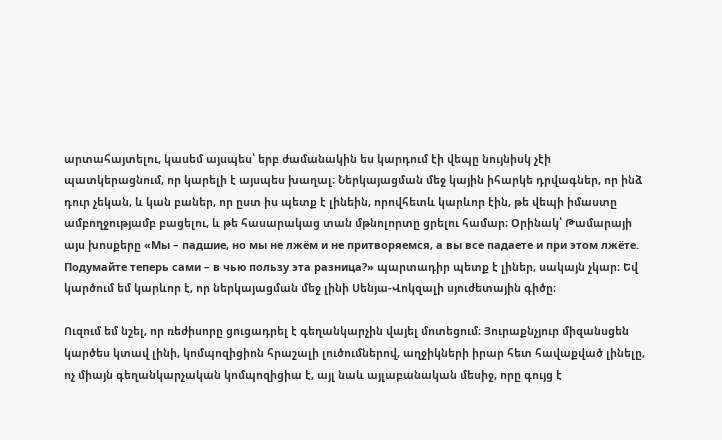արտահայտելու, կասեմ այսպես՝ երբ ժամանակին ես կարդում էի վեպը նույնիսկ չէի պատկերացնում, որ կարելի է այսպես խաղալ։ Ներկայացման մեջ կային իհարկե դրվագներ, որ ինձ դուր չեկան, և կան բաներ, որ ըստ իս պետք է լինեին, որովհետև կարևոր էին, թե վեպի իմաստը ամբողջությամբ բացելու, և թե հասարակաց տան մթնոլորտը ցրելու համար։ Օրինակ՝ Թամարայի այս խոսքերը «Мы – падшие, но мы не лжём и не притворяемся, а вы все падаете и при этом лжёте. Подумайте теперь сами – в чью пользу эта разница?» պարտադիր պետք է լիներ, սակայն չկար։ Եվ կարծում եմ կարևոր է, որ ներկայացման մեջ լինի Սենյա-Վոկզալի սյուժետային գիծը։

Ուզում եմ նշել, որ ռեժիսորը ցուցադրել է գեղանկարչին վայել մոտեցում։ Յուրաքնչյուր միզանսցեն կարծես կտավ լինի, կոմպոզիցիոն հրաշալի լուծումներով, աղջիկների իրար հետ հավաքված լինելը, ոչ միայն գեղանկարչական կոմպոզիցիա է, այլ նաև այլաբանական մեսիջ, որը գույց է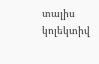տալիս կոլեկտիվ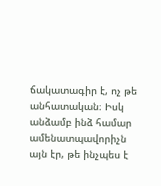ճակատագիր է, ոչ թե անհատական։ Իսկ անձամբ ինձ համար ամենատպավորիչն այն էր, թե ինչպես է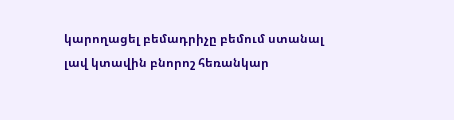կարողացել բեմադրիչը բեմում ստանալ լավ կտավին բնորոշ հեռանկար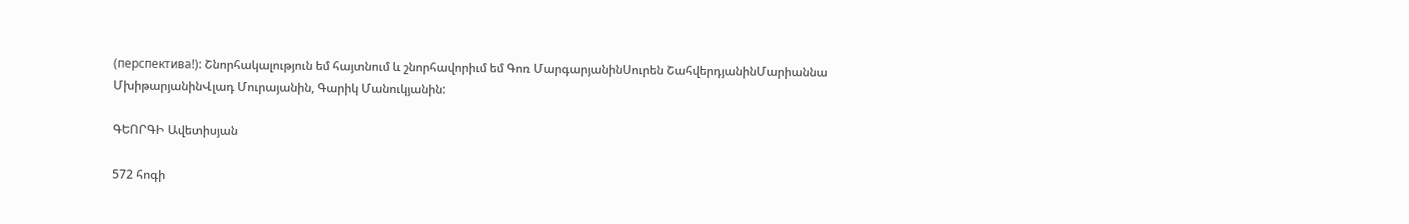(перспектива!): Շնորհակալություն եմ հայտնում և շնորհավորիւմ եմ Գոռ ՄարգարյանինՍուրեն ՇահվերդյանինՄարիաննա ՄխիթարյանինՎլադ Մուրայանին, Գարիկ Մանուկյանին:

ԳԵՈՐԳԻ Ավետիսյան

572 հոգի